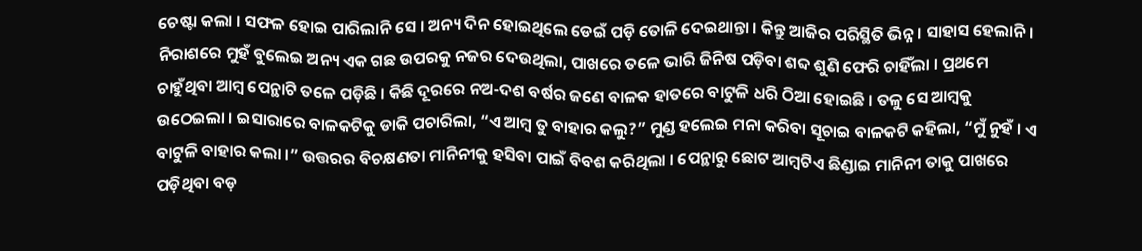ଚେଷ୍ଟା କଲା । ସଫଳ ହୋଇ ପାରିଲାନି ସେ । ଅନ୍ୟ ଦିନ ହୋଇଥିଲେ ଡେଇଁ ପଡ଼ି ତୋଳି ଦେଇଥାନ୍ତା । କିନ୍ତୁ ଆଜିର ପରିସ୍ଥିତି ଭିନ୍ନ । ସାହାସ ହେଲାନି । ନିରାଶରେ ମୁହଁ ବୁଲେଇ ଅନ୍ୟ ଏକ ଗଛ ଉପରକୁ ନଜର ଦେଉଥିଲା, ପାଖରେ ତଳେ ଭାରି ଜିନିଷ ପଡ଼ିବା ଶବ୍ଦ ଶୁଣି ଫେରି ଚାହିଁଲା । ପ୍ରଥମେ ଚାହୁଁଥିବା ଆମ୍ବ ପେନ୍ଥାଟି ତଳେ ପଡ଼ିଛି । କିଛି ଦୂରରେ ନଅ-ଦଶ ବର୍ଷର ଜଣେ ବାଳକ ହାତରେ ବାଟୁଳି ଧରି ଠିଆ ହୋଇଛି । ତଳୁ ସେ ଆମ୍ବକୁ ଉଠେଇଲା । ଇସାରାରେ ବାଳକଟିକୁ ଡାକି ପଚାରିଲା, “ଏ ଆମ୍ବ ତୁ ବାହାର କଲୁ?” ମୁଣ୍ଡ ହଲେଇ ମନା କରିବା ସୂଚାଇ ବାଳକଟି କହିଲା, “ମୁଁ ନୁହଁ । ଏ ବାଟୁଳି ବାହାର କଲା ।” ଉତ୍ତରର ବିଚକ୍ଷଣତା ମାନିନୀକୁ ହସିବା ପାଇଁ ବିବଶ କରିଥିଲା । ପେନ୍ଥାରୁ ଛୋଟ ଆମ୍ବଟିଏ ଛିଣ୍ଡାଇ ମାନିନୀ ତାକୁ ପାଖରେ ପଡ଼ିଥିବା ବଡ଼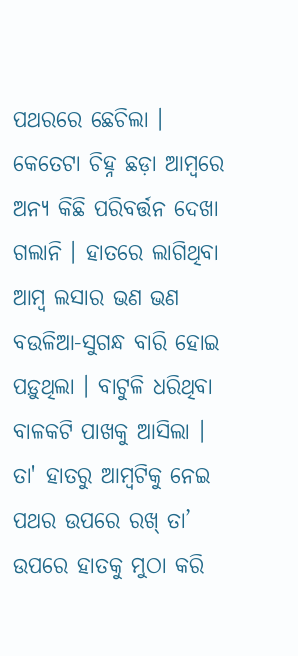ପଥରରେ ଛେଚିଲା । କେତେଟା ଚିହ୍ନ ଛଡ଼ା ଆମ୍ବରେ ଅନ୍ୟ କିଛି ପରିବର୍ତ୍ତନ ଦେଖା ଗଲାନି । ହାତରେ ଲାଗିଥିବା ଆମ୍ବ ଲସାର ଭଣ ଭଣ ବଉଳିଆ-ସୁଗନ୍ଧ ବାରି ହୋଇ ପଡ଼ୁଥିଲା । ବାଟୁଳି ଧରିଥିବା ବାଳକଟି ପାଖକୁ ଆସିଲା । ତା' ହାତରୁ ଆମ୍ବଟିକୁ ନେଇ ପଥର ଉପରେ ରଖ୍ ତା’ ଉପରେ ହାତକୁ ମୁଠା କରି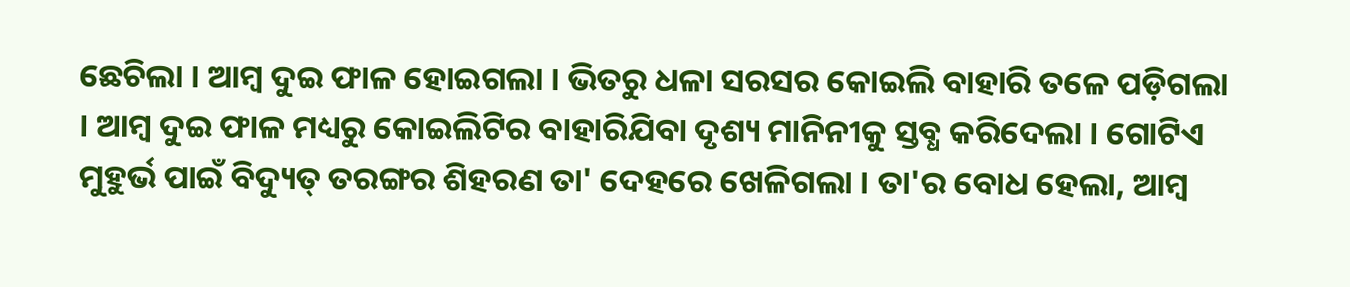ଛେଚିଲା । ଆମ୍ବ ଦୁଇ ଫାଳ ହୋଇଗଲା । ଭିତରୁ ଧଳା ସରସର କୋଇଲି ବାହାରି ତଳେ ପଡ଼ିଗଲା । ଆମ୍ବ ଦୁଇ ଫାଳ ମଧ୍ୟରୁ କୋଇଲିଟିର ବାହାରିଯିବା ଦୃଶ୍ୟ ମାନିନୀକୁ ସ୍ତବ୍ଧ କରିଦେଲା । ଗୋଟିଏ ମୁହୁର୍ଭ ପାଇଁ ବିଦ୍ୟୁତ୍ ତରଙ୍ଗର ଶିହରଣ ତା' ଦେହରେ ଖେଳିଗଲା । ତା'ର ବୋଧ ହେଲା, ଆମ୍ବ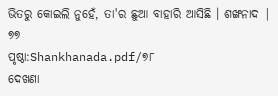ଭିତରୁ କୋଇଲି ନୁହେଁ, ତା'ର ଛୁଆ ବାହାରି ଆସିଛି । ଶଙ୍ଖନାଦ | ୭୭
ପୃଷ୍ଠା:Shankhanada.pdf/୭୮
ଦେଖଣା